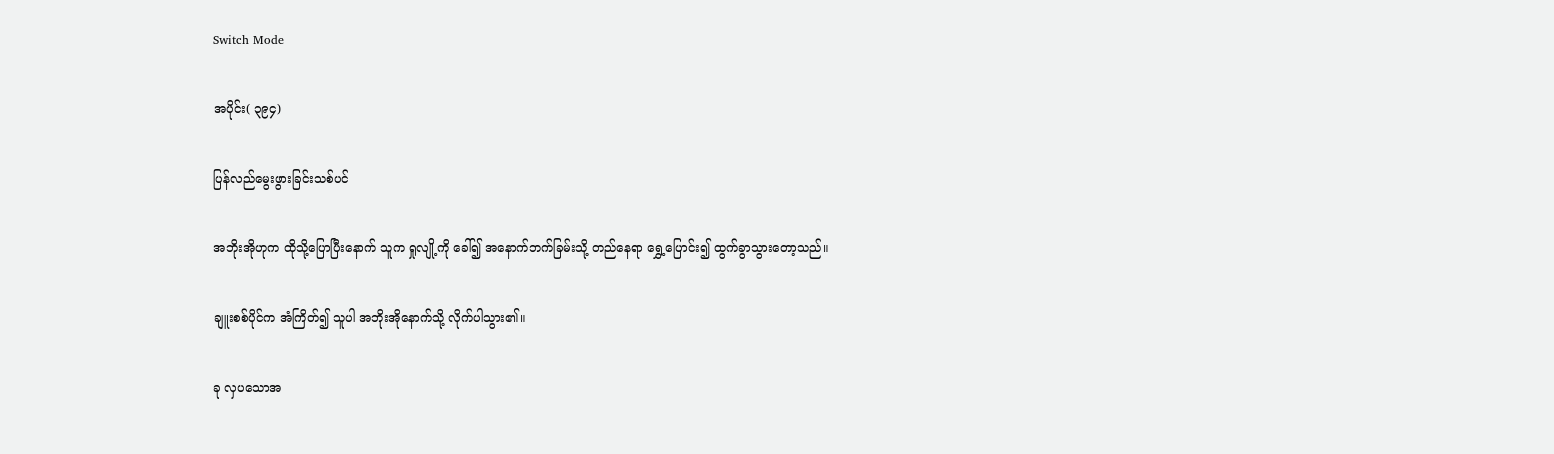Switch Mode

အပိုင်း( ၃၉၄)

ပြန်လည်မွေးဖွားခြင်းသစ်ပင်

အဘိုးအိုဟုက ထိုသို့ပြောပြီးနောက် သူက ရှုလျို့ကို ခေါ်၍ အနောက်ဘက်ခြမ်းသို့ တည်နေရာ ရွှေ့ပြောင်း၍ ထွက်ခွာသွားတော့သည်။

ချူးစစ်ပိုင်က အံကြိတ်၍ သူပါ အဘိုးအိုနောက်သို့ လိုက်ပါသွား၏။

ခု လှပသောအ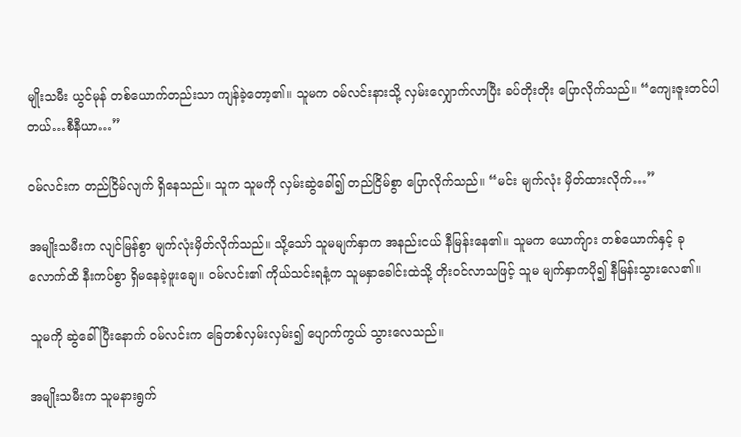မျိုးသမီး ယွင်မုန် တစ်ယောက်တည်းသာ ကျန်ခဲ့တော့၏။ သူမက ဝမ်လင်းနားသို့ လှမ်းလျှောက်လာပြီး ခပ်တိုးတိုး ပြောလိုက်သည်။ “ကျေးဇူးတင်ပါတယ်…စီနီယာ…”

ဝမ်လင်းက တည်ငြိမ်လျက် ရှိနေသည်။ သူက သူမကို လှမ်းဆွဲခေါ်၍ တည်ငြိမ်စွာ ပြောလိုက်သည်။ “မင်း မျက်လုံး မှိတ်ထားလိုက်…”

အမျိုးသမီးက လျင်မြန်စွာ မျက်လုံးမှိတ်လိုက်သည်။ သို့သော် သူမမျက်နှာက အနည်းငယ် နီမြန်းနေ၏။ သူမက ယောက်ျား တစ်ယောက်နှင့် ခုလောက်ထိ နီးကပ်စွာ ရှိမနေခဲ့ဖူးချေ။ ဝမ်လင်း၏ ကိုယ်သင်းရနံ့က သူမနှာခေါင်းထဲသို့ တိုးဝင်လာသဖြင့် သူမ မျက်နှာကပို၍ နီမြန်းသွားလေ၏။

သူမကို ဆွဲခေါ်ပြီးနောက် ဝမ်လင်းက ခြေတစ်လှမ်းလှမ်း၍ ပျောက်ကွယ် သွားလေသည်။

အမျိုးသမီးက သူမနားရွက်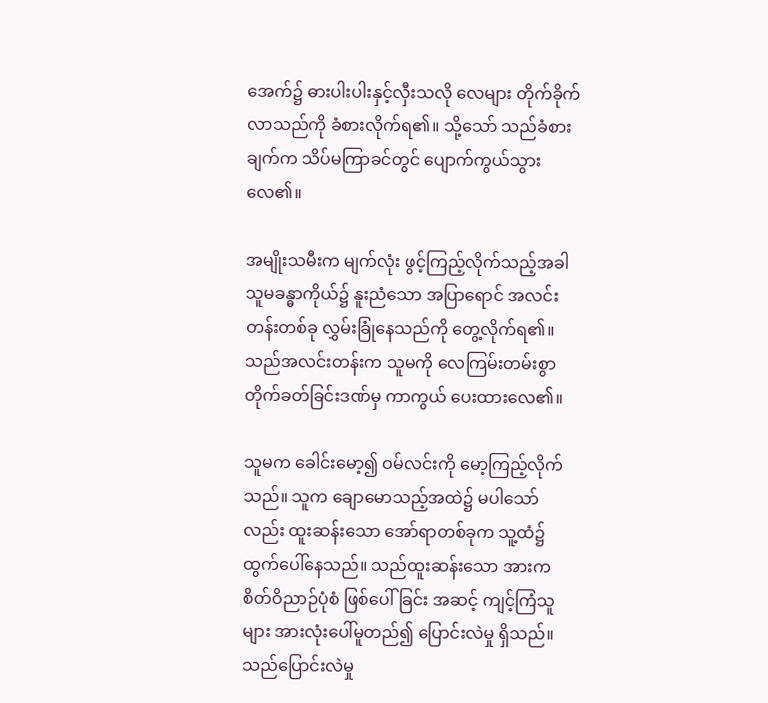အေက်၌ ဓားပါးပါးနှင့်လှီးသလို လေများ တိုက်ခိုက်လာသည်ကို ခံစားလိုက်ရ၏။ သို့သော် သည်ခံစားချက်က သိပ်မကြာခင်တွင် ပျောက်ကွယ်သွားလေ၏။

အမျိုးသမီးက မျက်လုံး ဖွင့်ကြည့်လိုက်သည့်အခါ သူမခန္ဓာကိုယ်၌ နူးညံသော အပြာရောင် အလင်းတန်းတစ်ခု လွှမ်းခြုံနေသည်ကို တွေ့လိုက်ရ၏။ သည်အလင်းတန်းက သူမကို လေကြမ်းတမ်းစွာ တိုက်ခတ်ခြင်းဒဏ်မှ ကာကွယ် ပေးထားလေ၏။

သူမက ခေါင်းမော့၍ ဝမ်လင်းကို မော့ကြည့်လိုက်သည်။ သူက ချောမောသည့်အထဲ၌ မပါသော်လည်း ထူးဆန်းသော အော်ရာတစ်ခုက သူ့ထံ၌ ထွက်ပေါ်နေသည်။ သည်ထူးဆန်းသော အားက စိတ်ဝိညာဉ်ပုံစံ ဖြစ်ပေါ်ခြင်း အဆင့် ကျင့်ကြံသူများ အားလုံးပေါ်မူတည်၍ ပြောင်းလဲမှု ရှိသည်။ သည်ပြောင်းလဲမှု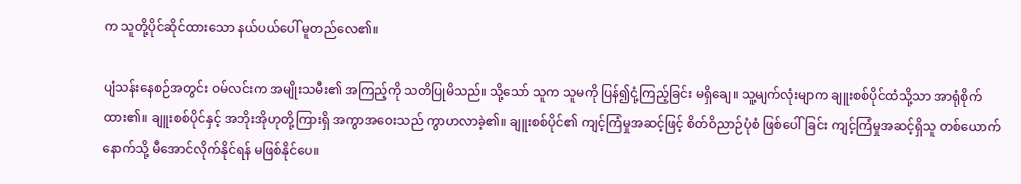က သူတို့ပိုင်ဆိုင်ထားသော နယ်ပယ်ပေါ် မူတည်လေ၏။

ပျံသန်းနေစဉ်အတွင်း ဝမ်လင်းက အမျိုးသမီး၏ အကြည့်ကို သတိပြုမိသည်။ သို့သော် သူက သူမကို ပြန်၍ငုံ့ကြည့်ခြင်း မရှိချေ။ သူ့မျက်လုံးမျာက ချူးစစ်ပိုင်ထံသို့သာ အာရုံစိုက်ထား၏။ ချူးစစ်ပိုင်နှင့် အဘိုးအိုဟုတို့ကြားရှိ အကွာအဝေးသည် ကွာဟလာခဲ့၏။ ချူးစစ်ပိုင်၏ ကျင့်ကြံမှုအဆင့်ဖြင့် စိတ်ဝိညာဉ်ပုံစံ ဖြစ်ပေါ်ခြင်း ကျင့်ကြံမှုအဆင့်ရှိသူ တစ်ယောက် နောက်သို့ မီအောင်လိုက်နိုင်ရန် မဖြစ်နိုင်ပေ။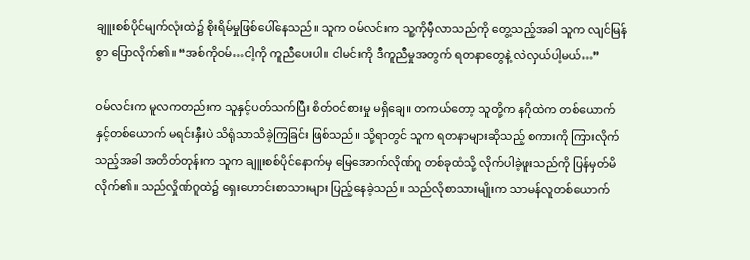ချူးစစ်ပိုင်မျက်လုံးထဲ၌ စိုးရိမ်မှုဖြစ်ပေါ်နေသည်။ သူက ဝမ်လင်းက သူ့ကိုမှီလာသည်ကို တွေ့သည့်အခါ သူက လျင်မြန်စွာ ပြောလိုက်၏။ “အစ်ကိုဝမ်…ငါ့ကို ကူညီပေးပါ။ ငါမင်းကို ဒီကူညီမှုအတွက် ရတနာတွေနဲ့ လဲလှယ်ပါ့မယ်…”

ဝမ်လင်းက မူလကတည်းက သူနှင့်ပတ်သက်ပြီး စိတ်ဝင်စားမှု မရှိချေ။ တကယ်တော့ သူတို့က နဂိုထဲက တစ်ယောက်နှင့်တစ်ယောက် မရင်းနှီးပဲ သိရုံသာသိခဲ့ကြခြင်း ဖြစ်သည်။ သို့ရာတွင် သူက ရတနာများဆိုသည့် စကားကို ကြားလိုက်သည့်အခါ အတိတ်တုန်းက သူက ချူးစစ်ပိုင်နောက်မှ မြေအောက်လိုဏ်ဂူ တစ်ခုထံသို့ လိုက်ပါခဲ့ဖူးသည်ကို ပြန်မှတ်မိလိုက်၏။ သည်လှိုဏ်ဂူထဲ၌ ရှေးဟောင်းစာသားများ ပြည့်နေခဲ့သည်။ သည်လိုစာသားမျိုးက သာမန်လူတစ်ယောက်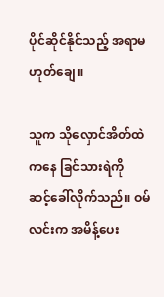ပိုင်ဆိုင်နိုင်သည့် အရာမဟုတ်ချေ။

သူက သိုလှောင်အိတ်ထဲကနေ ခြင်သားရဲကို ဆင့်‌ခေါ်လိုက်သည်။ ဝမ်လင်းက အမိန့်ပေး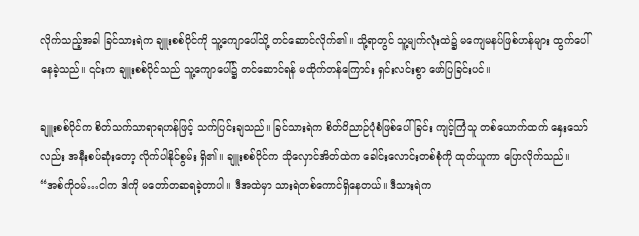လိုက်သည့်အခါ ခြင်သားရဲက ချူးစစ်ပိုင်ကို သူ့ကျောပေါ်သို့ တင်ဆောင်လိုက်၏။ သို့ရာတွင် သူ့မျက်လုံးထဲ၌ မကျေမနပ်ဖြစ်ဟန်များ ထွက်ပေါ်နေခဲ့သည်။ ၎င်းက ချူးစစ်ပိုင်သည် သူ့ကျောပေါ်၌ တင်ဆောင်ရန် မထိုက်တန်ကြောင်း ရှင်းလင်းစွာ ဖော်ပြခြင်းပင်။

ချူးစစ်ပိုင်က စိတ်သက်သာရာရဟန်ဖြင့် သက်ပြင်းချသည်။ ခြင်သားရဲက စိတ်ဝိညာဉ်ပုံစံဖြစ်ပေါ်ခြင်း ကျင့်ကြံသူ တစ်ယောက်ထက် နှေးသော်လည်း အနီးစပ်ဆုံးတော့ လိုက်ပါနိုင်စွမ်း ရှိ၏။ ချူးစစ်ပိုင်က သိုလှောင်အိတ်ထဲက ခေါင်းလောင်းတစ်စုံကို ထုတ်ယူကာ ပြောလိုက်သည်။ “အစ်ကိုဝမ်…ငါက ဒါကို မတော်တဆရခဲ့တာပါ။ ဒီအထဲမှာ သားရဲတစ်ကောင်ရှိနေတယ်။ ဒီသားရဲက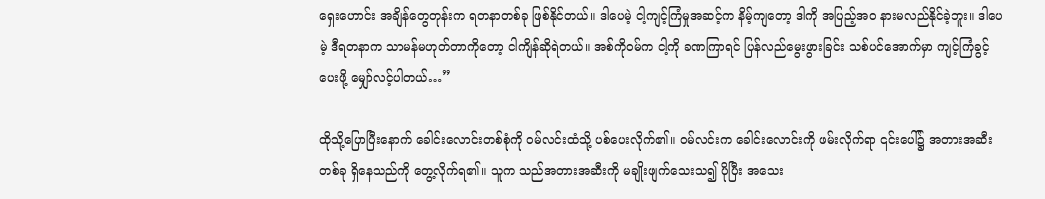ရှေးဟောင်း အချိန်တွေတုန်းက ရတနာတစ်ခု ဖြစ်နိုင်တယ်။ ဒါပေမဲ့ ငါ့ကျင့်ကြံမှုအဆင့်က နိမ့်ကျတော့ ဒါကို အပြည့်အဝ နားမလည်နိုင်ခဲ့ဘူး။ ဒါပေမဲ့ ဒီရတနာက သာမန်မဟုတ်တာကိုတော့ ငါကျိန်ဆိုရဲတယ်။ အစ်ကိုဝမ်က ငါ့ကို ခဏကြာရင် ပြန်လည်မွေးဖွားခြင်း သစ်ပင်အောက်မှာ ကျင့်ကြံခွင့် ပေးဖို့ မျှော်လင့်ပါတယ်…”

ထိုသို့ပြောပြီးနောက် ခေါင်းလောင်းတစ်စုံကို ဝမ်လင်းထံသို့ ပစ်ပေးလိုက်၏။ ဝမ်လင်းက ခေါင်းလောင်းကို ဖမ်းလိုက်ရာ ၎င်းပေါ်၌ အတားအဆီးတစ်ခု ရှိနေသည်ကို တွေ့လိုက်ရ၏။ သူက သည်အတားအဆီးကို မချိုးဖျက်သေးသ၍ ပိုပြီး အသေး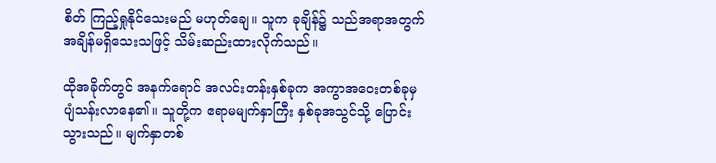စိတ် ကြည့်ရှုနိုင်သေးမည် မဟုတ်ချေ။ သူက ခုချိန်၌ သည်အရာအတွက် အချိန်မရှိသေးသဖြင့် သိမ်းဆည်းထားလိုက်သည်။

ထိုအခိုက်တွင် အနက်ရောင် အလင်းတန်းနှစ်ခုက အကွာအဝေးတစ်ခုမှ ပျံသန်းလာနေ၏။ သူတို့က ဧရာမမျက်နှာကြီး နှစ်ခုအသွင်သို့ ပြောင်းသွားသည်။ မျက်နှာတစ်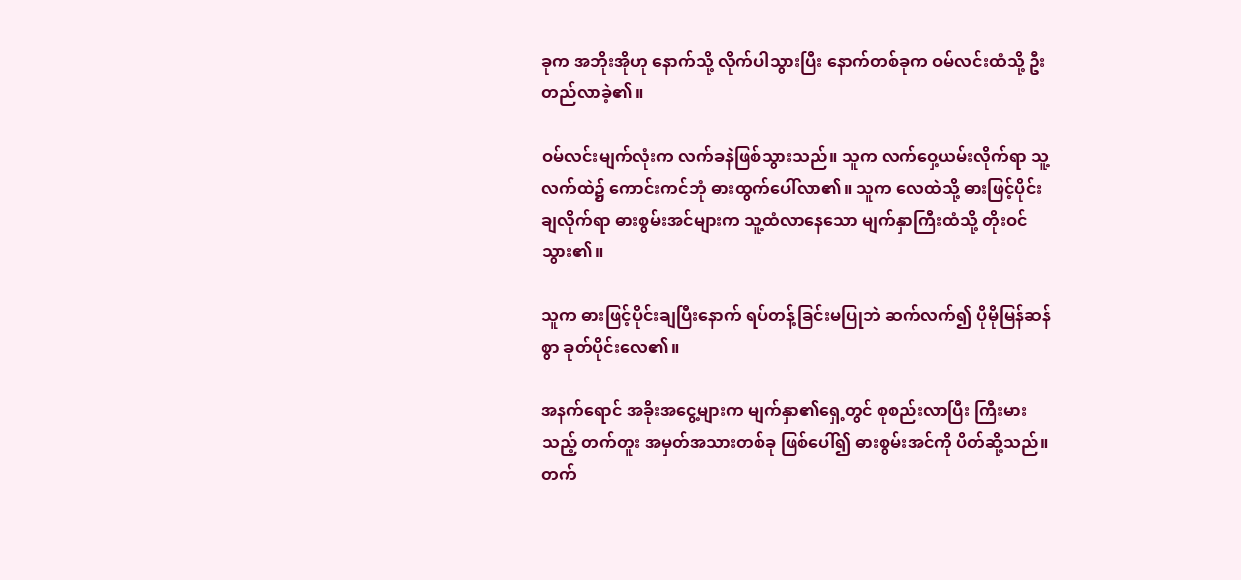ခုက အဘိုးအိုဟု နောက်သို့ လိုက်ပါသွားပြီး နောက်တစ်ခုက ဝမ်လင်းထံသို့ ဦးတည်လာခဲ့၏။

ဝမ်လင်းမျက်လုံးက လက်ခနဲဖြစ်သွားသည်။ သူက လက်ဝှေ့ယမ်းလိုက်ရာ သူ့လက်ထဲ၌ ကောင်းကင်ဘုံ ဓားထွက်ပေါ်လာ၏။ သူက လေထဲသို့ ဓားဖြင့်ပိုင်းချလိုက်ရာ ဓားစွမ်းအင်များက သူ့ထံလာနေသော မျက်နှာကြီးထံသို့ တိုးဝင်သွား၏။

သူက ဓားဖြင့်ပိုင်းချပြီးနောက် ရပ်တန့်ခြင်းမပြုဘဲ ဆက်လက်၍ ပိုမိုမြန်ဆန်စွာ ခုတ်ပိုင်းလေ၏။

အနက်ရောင် အခိုးအငွေ့များက မျက်နှာ၏ရှေ့တွင် စုစည်းလာပြီး ကြီးမားသည့် တက်တူး အမှတ်အသားတစ်ခု ဖြစ်ပေါ်၍ ဓားစွမ်းအင်ကို ပိတ်ဆို့သည်။ တက်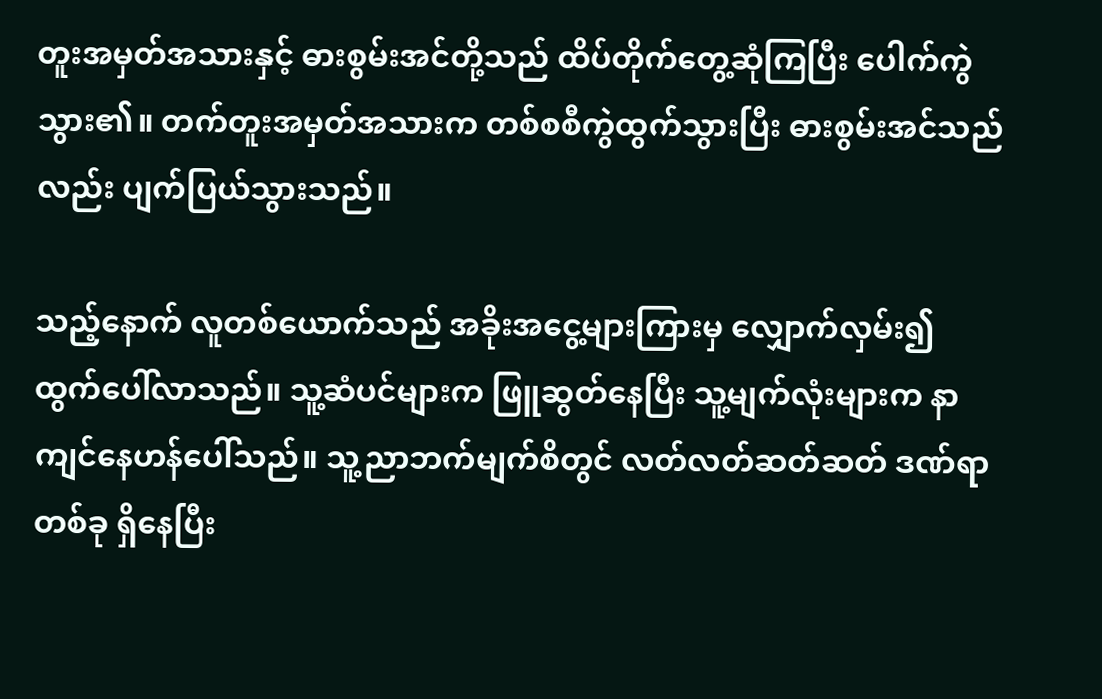တူးအမှတ်အသားနှင့် ဓားစွမ်းအင်တို့သည် ထိပ်တိုက်တွေ့ဆုံကြပြီး ပေါက်ကွဲသွား၏။ တက်တူးအမှတ်အသားက တစ်စစီကွဲထွက်သွားပြီး ဓားစွမ်းအင်သည်လည်း ပျက်ပြယ်သွားသည်။

သည့်နောက် လူတစ်ယောက်သည် အခိုးအငွေ့များကြားမှ လျှောက်လှမ်း၍ ထွက်ပေါ်လာသည်။ သူ့ဆံပင်များက ဖြူဆွတ်နေပြီး သူ့မျက်လုံးများက နာကျင်နေဟန်ပေါ်သည်။ သူ့ညာဘက်မျက်စိတွင် လတ်လတ်ဆတ်ဆတ် ဒဏ်ရာတစ်ခု ရှိနေပြီး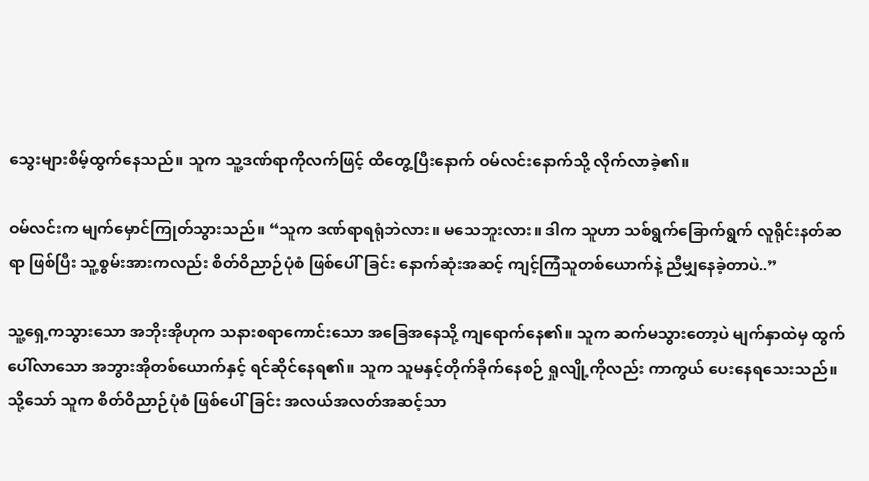သွေးများစိမ့်ထွက်နေသည်။ သူက သူ့ဒဏ်ရာကိုလက်ဖြင့် ထိတွေ့ပြီးနောက် ဝမ်လင်းနောက်သို့ လိုက်လာခဲ့၏။

ဝမ်လင်းက မျက်မှောင်ကြုတ်သွားသည်။ “သူက ဒဏ်ရာရရုံဘဲလား။ မသေဘူးလား။ ဒါက သူဟာ သစ်ရွက်ခြောက်ရွက် လူရိုင်းနတ်ဆရာ ဖြစ်ပြီး သူ့စွမ်းအားကလည်း စိတ်ဝိညာဉ်ပုံစံ ဖြစ်ပေါ်ခြင်း နောက်ဆုံးအဆင့် ကျင့်ကြံသူတစ်ယောက်နဲ့ ညီမျှနေခဲ့တာပဲ..”

သူ့ရှေ့ကသွားသော အဘိုးအိုဟုက သနားစရာကောင်းသော အခြေအနေသို့ ကျရောက်နေ၏။ သူက ဆက်မသွားတော့ပဲ မျက်နှာထဲမှ ထွက်ပေါ်လာသော အဘွားအိုတစ်ယောက်နှင့် ရင်ဆိုင်နေရ၏။ သူက သူမနှင့်တိုက်ခိုက်နေစဉ် ရှုလျို့ကိုလည်း ကာကွယ် ပေးနေရသေးသည်။ သို့သော် သူက စိတ်ဝိညာဉ်ပုံစံ ဖြစ်ပေါ်ခြင်း အလယ်အလတ်အဆင့်သာ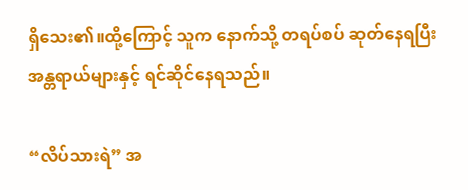ရှိသေး၏။ထို့ကြောင့် သူက နောက်သို့ တရပ်စပ် ဆုတ်နေရပြီး အန္တရာယ်များနှင့် ရင်ဆိုင်နေရသည်။

“လိပ်သားရဲ” အ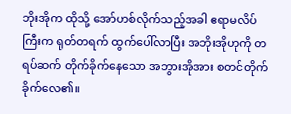ဘိုးအိုက ထိုသို့ အော်ဟစ်လိုက်သည့်အခါ ဧရာမလိပ်ကြီးက ရုတ်တရက် ထွက်ပေါ်လာပြီး အဘိုးအိုဟုကို တရပ်ဆက် တိုက်ခိုက်နေသော အဘွားအိုအား စတင်တိုက်ခိုက်လေ၏။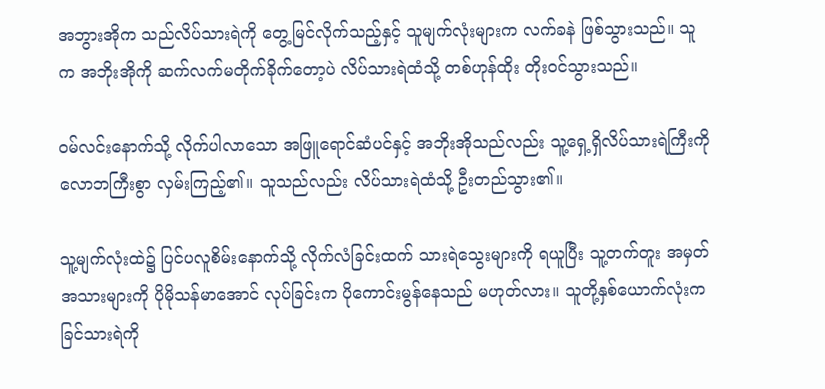အဘွားအိုက သည်လိပ်သားရဲကို တွေ့မြင်လိုက်သည့်နှင့် သူမျက်လုံးများက လက်ခနဲ ဖြစ်သွားသည်။ သူက အဘိုးအိုကို ဆက်လက်မတိုက်ခိုက်တော့ပဲ လိပ်သားရဲထံသို့ တစ်ဟုန်ထိုး တိုးဝင်သွားသည်။

ဝမ်လင်းနောက်သို့ လိုက်ပါလာသော အဖြူရောင်ဆံပင်နှင့် အဘိုးအိုသည်လည်း သူ့ရှေ့ရှိလိပ်သားရဲကြီးကို လောဘကြီးစွာ လှမ်းကြည့်၏။ သူသည်လည်း လိပ်သားရဲထံသို့ ဦးတည်သွား၏။

သူ့မျက်လုံးထဲ၌ ပြင်ပလူစိမ်းနောက်သို့ လိုက်လံခြင်းထက် သားရဲသွေးများကို ရယူပြီး သူ့တက်တူး အမှတ်အသားများကို ပိုမိုသန်မာအောင် လုပ်ခြင်းက ပိုကောင်းမွန်နေသည် မဟုတ်လား။ သူတို့နှစ်ယောက်လုံးက ခြင်သားရဲကို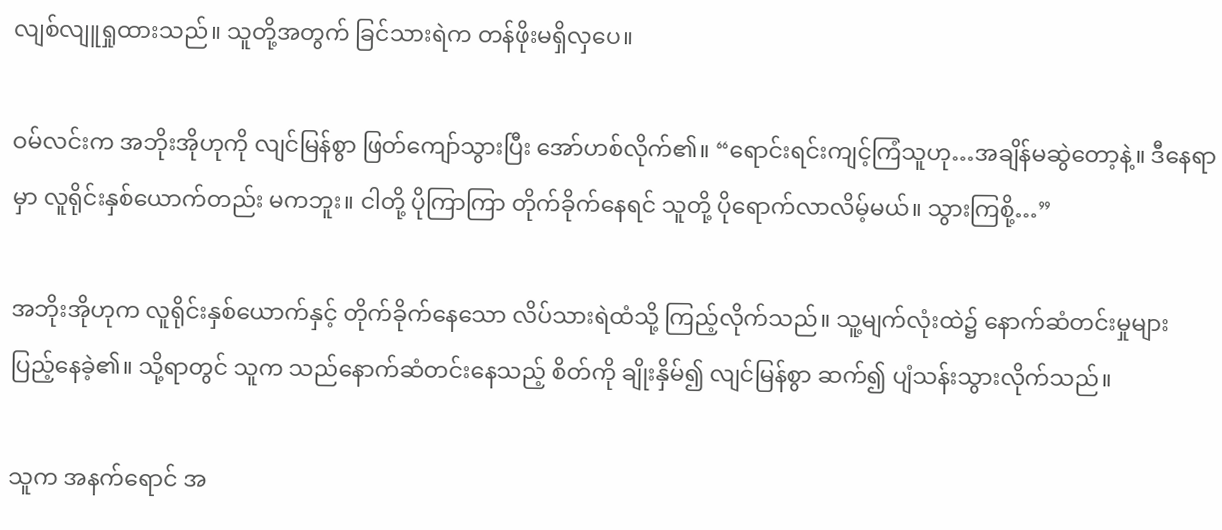လျစ်လျူရှုထားသည်။ သူတို့အတွက် ခြင်သားရဲက တန်ဖိုးမရှိလှပေ။

ဝမ်လင်းက အဘိုးအိုဟုကို လျင်မြန်စွာ ဖြတ်ကျော်သွားပြီး အော်ဟစ်လိုက်၏။ “ရောင်းရင်းကျင့်ကြံသူဟု…အချိန်မဆွဲတော့နဲ့။ ဒီနေရာမှာ လူရိုင်းနှစ်ယောက်တည်း မကဘူး။ ငါတို့ ပိုကြာကြာ တိုက်ခိုက်နေရင် သူတို့ ပိုရောက်လာလိမ့်မယ်။ သွားကြစို့…”

အဘိုးအိုဟုက လူရိုင်းနှစ်ယောက်နှင့် တိုက်ခိုက်နေသော လိပ်သားရဲထံသို့ ကြည့်လိုက်သည်။ သူ့မျက်လုံးထဲ၌ နောက်ဆံတင်းမှုများ ပြည့်နေခဲ့၏။ သို့ရာတွင် သူက သည်နောက်ဆံတင်းနေသည့် စိတ်ကို ချိုးနှိမ်၍ လျင်မြန်စွာ ဆက်၍ ပျံသန်းသွားလိုက်သည်။

သူက အနက်ရောင် အ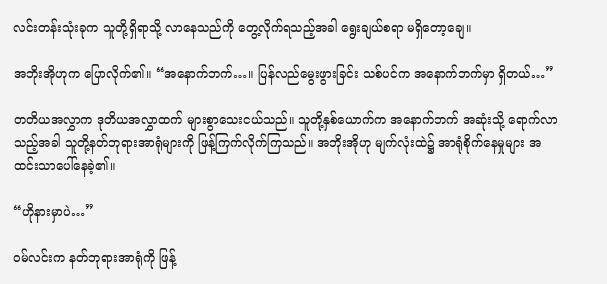လင်းတန်းသုံးခုက သူတို့ရှိရာသို့ လာနေသည်ကို တွေ့လိုက်ရသည့်အခါ ရွေးချယ်စရာ မရှိတော့ချေ။

အဘိုးအိုဟုက ပြောလိုက်၏။ “အနောက်ဘက်…။ ပြန်လည်မွေးဖွားခြင်း သစ်ပင်က အနောက်ဘက်မှာ ရှိတယ်…”

တတိယအလွှာက ဒုတိယအလွှာထက် များစွာသေးငယ်သည်။ သူတို့နှစ်ယောက်က အနောက်ဘက် အဆုံးသို့ ရောက်လာသည့်အခါ သူတို့နတ်ဘုရားအာရုံများကို ဖြန့်ကြက်လိုက်ကြသည်။ အဘိုးအိုဟု မျက်လုံးထဲ၌ အာရုံစိုက်နေမှုများ အထင်းသာပေါ်နေခဲ့၏။

“ဟိုနားမှာပဲ…”

ဝမ်လင်းက နတ်ဘုရားအာရုံကို ဖြန့်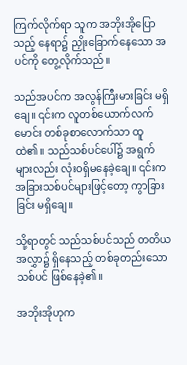ကြက်လိုက်ရာ သူက အဘိုးအိုပြောသည့် နေရာ၌ ညှိုးခြောက်နေသော အပင်ကို တွေ့လိုက်သည်။

သည်အပင်က အလွန်ကြီးမားခြင်း မရှိချေ။ ၎င်းက လူတစ်ယောက်လက်မောင်း တစ်ခုစာလောက်သာ ထူထဲ၏။ သည်သစ်ပင်ပေါ်၌ အရွက်များလည်း လုံးဝရှိမနေခဲ့ချေ။ ၎င်းက အခြားသစ်ပင်များဖြင့်တော့ ကွာခြားခြင်း မရှိချေ။

သို့ရာတွင် သည်သစ်ပင်သည် တတိယအလွှာ၌ ရှိနေသည့် တစ်ခုတည်းသော သစ်ပင် ဖြစ်နေခဲ့၏။

အဘိုးအိုဟုက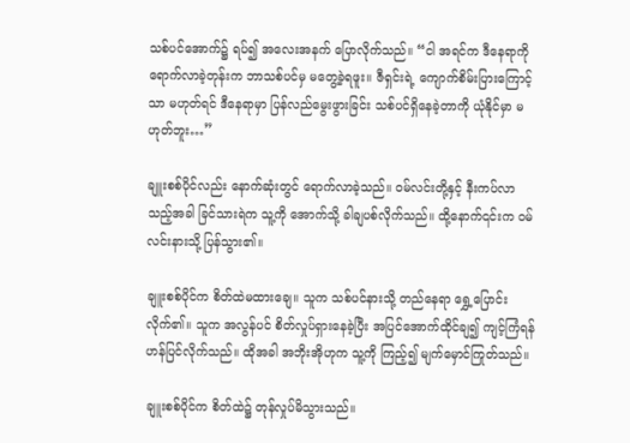သစ်ပင်အောက်၌ ရပ်၍ အလေးအနက် ပြောလိုက်သည်။ “ငါ အရင်က ဒီနေရာကို ရောက်လာခဲ့တုန်းက ဘာသစ်ပင်မှ မတွေ့ခဲ့ရဖူး။ ဇီရှင်းရဲ့ ကျောက်စိမ်းပြားကြောင့်သာ မဟုတ်ရင် ဒီနေရာမှာ ပြန်လည်မွေးဖွားခြင်း သစ်ပင်ရှိနေခဲ့တာကို ယုံနိုင်မှာ မဟုတ်ဘူး…”

ချူးစစ်ပိုင်လည်း နောက်ဆုံးတွင် ရောက်လာခဲ့သည်။ ဝမ်လင်းတို့နှင့် နီးကပ်လာသည့်အခါ ခြင်သားရဲက သူ့ကို အောက်သို့ ခါချပစ်လိုက်သည်။ ထို့နောက်၎င်းက ဝမ်လင်းနားသို့ ပြန်သွား၏။

ချူးစစ်ပိုင်က စိတ်ထဲမထားချေ။ သူက သစ်ပင်နားသို့ တည်နေရာ ရွှေ့ပြောင်းလိုက်၏။ သူက အလွန်ပင် စိတ်လှုပ်ရှားနေခဲ့ပြီး အပြင်အောက်ထိုင်ချ၍ ကျင့်ကြံရန် ဟန်ပြင်လိုက်သည်။ ထိုအခါ အဘိုးအိုဟုက သူ့ကို ကြည့်၍ မျက်မှောင်ကြုတ်သည်။

ချူးစစ်ပိုင်က စိတ်ထဲ၌ တုန်လှုပ်မိသွားသည်။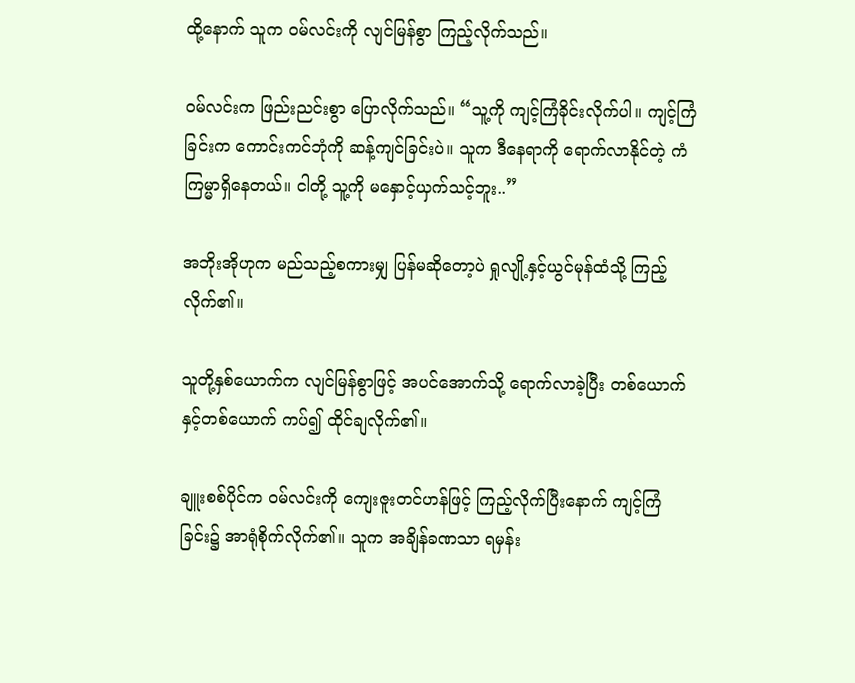ထို့နောက် သူက ဝမ်လင်းကို လျင်မြန်စွာ ကြည့်လိုက်သည်။

ဝမ်လင်းက ဖြည်းညင်းစွာ ပြောလိုက်သည်။ “သူ့ကို ကျင့်ကြံခိုင်းလိုက်ပါ။ ကျင့်ကြံခြင်းက ကောင်းကင်ဘုံကို ဆန့်ကျင်ခြင်းပဲ။ သူက ဒီနေရာကို ရောက်လာနိုင်တဲ့ ကံကြမ္မာရှိနေတယ်။ ငါတို့ သူ့ကို မနှောင့်ယှက်သင့်ဘူး..”

အဘိုးအိုဟုက မည်သည့်စကားမျှ ပြန်မဆိုတော့ပဲ ရှုလျို့နှင့်ယွင်မုန်ထံသို့ ကြည့်လိုက်၏။

သူတို့နှစ်ယောက်က လျင်မြန်စွာဖြင့် အပင်အောက်သို့ ရောက်လာခဲ့ပြီး တစ်ယောက်နှင့်တစ်ယောက် ကပ်၍ ထိုင်ချလိုက်၏။

ချူးစစ်ပိုင်က ဝမ်လင်းကို ကျေးဇူးတင်ဟန်ဖြင့် ကြည့်လိုက်ပြီးနောက် ကျင့်ကြံခြင်း၌ အာရုံစိုက်လိုက်၏။ သူက အချိန်ခဏသာ ရမှန်း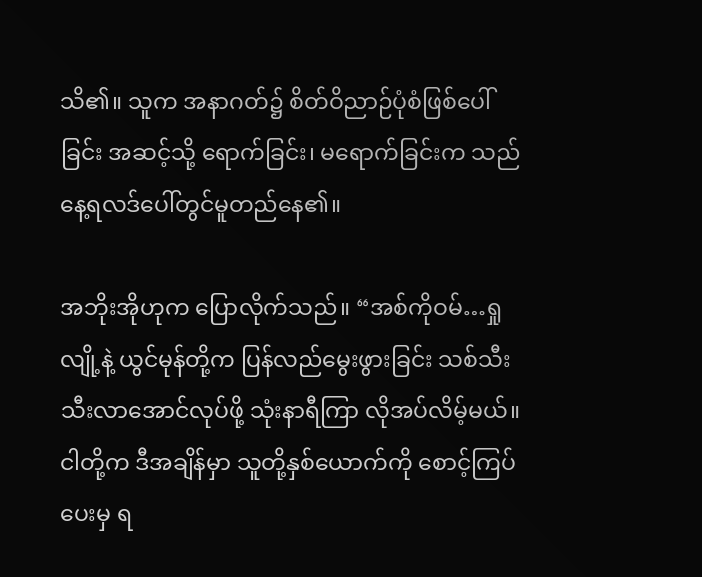သိ၏။ သူက အနာဂတ်၌ စိတ်ဝိညာဉ်ပုံစံဖြစ်ပေါ်ခြင်း အဆင့်သို့ ရောက်ခြင်း၊ မရောက်ခြင်းက သည်နေ့ရလဒ်ပေါ်တွင်မူတည်နေ၏။

အဘိုးအိုဟုက ပြောလိုက်သည်။ “အစ်ကိုဝမ်…ရှုလျို့နဲ့ ယွင်မုန်တို့က ပြန်လည်မွေးဖွားခြင်း သစ်သီး သီးလာအောင်လုပ်ဖို့ သုံးနာရီကြာ လိုအပ်လိမ့်မယ်။ ငါတို့က ဒီအချိန်မှာ သူတို့နှစ်ယောက်ကို စောင့်ကြပ်ပေးမှ ရ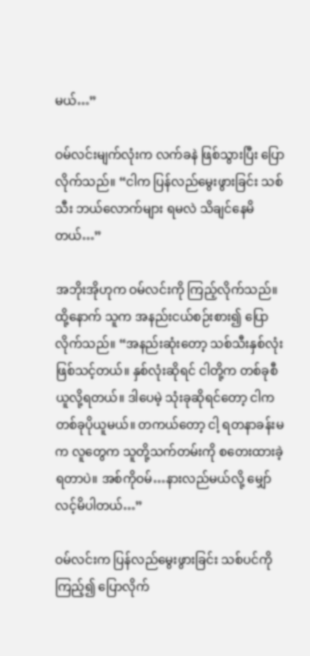မယ်…”

ဝမ်လင်းမျက်လုံးက လက်ခနဲ ဖြစ်သွားပြီး ပြောလိုက်သည်။ “ငါက ပြန်လည်မွေးဖွားခြင်း သစ်သီး ဘယ်လောက်များ ရမလဲ သိချင်နေမိတယ်…”

အဘိုးအိုဟုက ဝမ်လင်းကို ကြည့်လိုက်သည်။ ထို့နောက် သူက အနည်းငယ်စဉ်းစား၍ ပြောလိုက်သည်။ “အနည်းဆုံးတော့ သစ်သီးနှစ်လုံး ဖြစ်သင့်တယ်။ နှစ်လုံးဆိုရင် ငါတို့က တစ်ခုစီ ယူလို့ရတယ်။ ဒါပေမဲ့ သုံးခုဆိုရင်တော့ ငါက တစ်ခုပိုယူမယ်။ တကယ်တော့ ငါ့ ရတနာခန်းမက လူတွေက သူတို့သက်တမ်းကို စတေးထားခဲ့ရတာပဲ။ အစ်ကိုဝမ်…နားလည်မယ်လို့ ‌မျှော်လင့်မိပါတယ်…”

ဝမ်လင်းက ပြန်လည်မွေးဖွားခြင်း သစ်ပင်ကို ကြည့်၍ ပြောလိုက်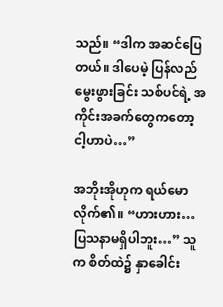သည်။ “ဒါက အဆင်ပြေတယ်။ ဒါပေမဲ့ ပြန်လည်မွေးဖွားခြင်း သစ်ပင်ရဲ့ အကိုင်းအခက်တွေကတော့ ငါ့ဟာပဲ…”

အဘိုးအိုဟုက ရယ်မောလိုက်၏။ “ဟားဟား…ပြသနာမရှိပါဘူး…” သူက စိတ်ထဲ၌ နှာခေါင်း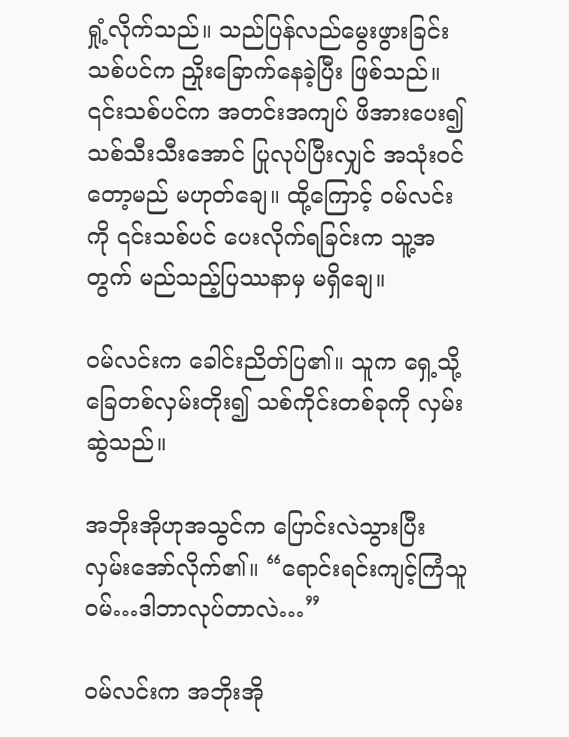ရှုံ့လိုက်သည်။ သည်ပြန်လည်မွေးဖွားခြင်း သစ်ပင်က ညှိုးခြောက်နေခဲ့ပြီး ဖြစ်သည်။ ၎င်းသစ်ပင်က အတင်းအကျပ် ဖိအားပေး၍ သစ်သီးသီးအောင် ပြုလုပ်ပြီးလျှင် အသုံးဝင်တော့မည် မဟုတ်ချေ။ ထို့ကြောင့် ဝမ်လင်းကို ၎င်းသစ်ပင် ပေးလိုက်ရခြင်းက သူ့အတွက် မည်သည့်ပြဿနာမှ မရှိချေ။

ဝမ်လင်းက ခေါင်းညိတ်ပြ၏။ သူက ရှေ့သို့ ခြေတစ်လှမ်းတိုး၍ သစ်ကိုင်းတစ်ခုကို လှမ်းဆွဲသည်။

အဘိုးအိုဟုအသွင်က ပြောင်းလဲသွားပြီး လှမ်းအော်လိုက်၏။ “ရောင်းရင်းကျင့်ကြံသူဝမ်…ဒါဘာလုပ်တာလဲ…”

ဝမ်လင်းက အဘိုးအို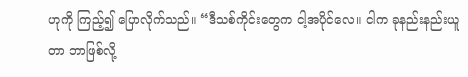ဟုကို ကြည့်၍ ပြောလိုက်သည်။ “ဒီသစ်ကိုင်းတွေက ငါ့အပိုင်လေ။ ငါက ခုနည်းနည်းယူတာ ဘာဖြစ်လို့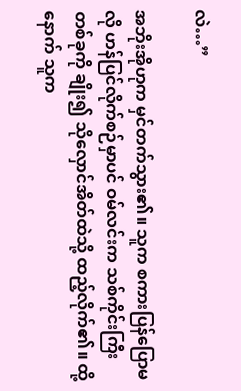လဲ…”

အဘိုးအိုဟုက မှင်တက်သွား၏။ သူက စကားပြန်ပြောမလို ဟန်ပြင်လိုက်စဉ်မှာပင် ဝမ်လင်းက သစ်ကိုင်းကြီးတစ်ခုကို ချိုး၍ သိုလှောင်အိတ်ထဲသို့ ထည့်လိုက်၏။ ထို့နောက် သူက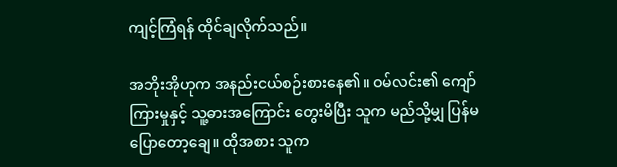ကျင့်ကြံရန် ထိုင်ချလိုက်သည်။

အဘိုးအိုဟုက အနည်းငယ်စဉ်းစားနေ၏။ ဝမ်လင်း၏ ကျော်ကြားမှုနှင့် သူ့ဓားအကြောင်း တွေးမိပြီး သူက မည်သို့မျှ ပြန်မပြောတော့ချေ။ ထိုအစား သူက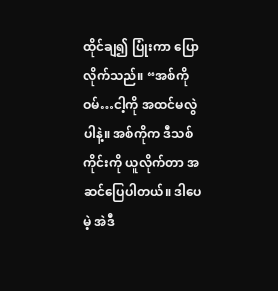ထိုင်ချ၍ ပြုံးကာ ပြောလိုက်သည်။ “အစ်ကိုဝမ်…ငါ့ကို အထင်မလွဲပါနဲ့။ အစ်ကိုက ဒီသစ်ကိုင်းကို ယူလိုက်တာ အဆင်ပြေပါတယ်။ ဒါပေမဲ့ အဲဒီ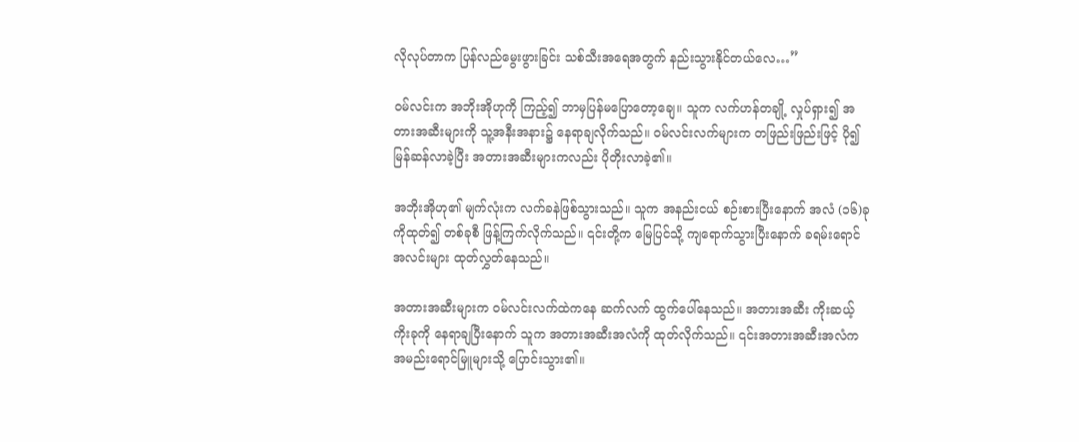လိုလုပ်တာက ပြန်လည်မွေးဖွားခြင်း သစ်သီးအရေအတွက် နည်းသွားနိုင်တယ်လေ…”

ဝမ်လင်းက အဘိုးအိုဟုကို ကြည့်၍ ဘာမှပြန်မပြောတော့ချေ။ သူက လက်ဟန်တချို့ လှုပ်ရှား၍ အတားအဆီးများကို သူ့အနီးအနား၌ နေရာချလိုက်သည်။ ဝမ်လင်းလက်များက တဖြည်းဖြည်းဖြင့် ပို၍ မြန်ဆန်လာခဲ့ပြီး အတားအဆီးများကလည်း ပိုတိုးလာခဲ့၏။

အဘိုးအိုဟု၏ မျက်လုံးက လက်ခနဲဖြစ်သွားသည်။ သူက အနည်းငယ် စဉ်းစားပြီးနောက် အလံ (၁၆)ခုကိုထုတ်၍ တစ်ခုစီ ဖြန့်ကြက်လိုက်သည်။ ၎င်းတို့က မြေပြင်သို့ ကျရောက်သွားပြီးနောက် ခရမ်းရောင် အလင်းများ ထုတ်လွှတ်နေသည်။

အတားအဆီးများက ဝမ်လင်းလက်ထဲကနေ ဆက်လက် ထွက်ပေါ်နေသည်။ အတားအဆီး ကိုးဆယ့်ကိုးခုကို နေရာချပြီးနောက် သူက အတားအဆီးအလံကို ထုတ်လိုက်သည်။ ၎င်းအတားအဆီးအလံက အမည်းရောင်မြူများသို့ ပြောင်းသွား၏။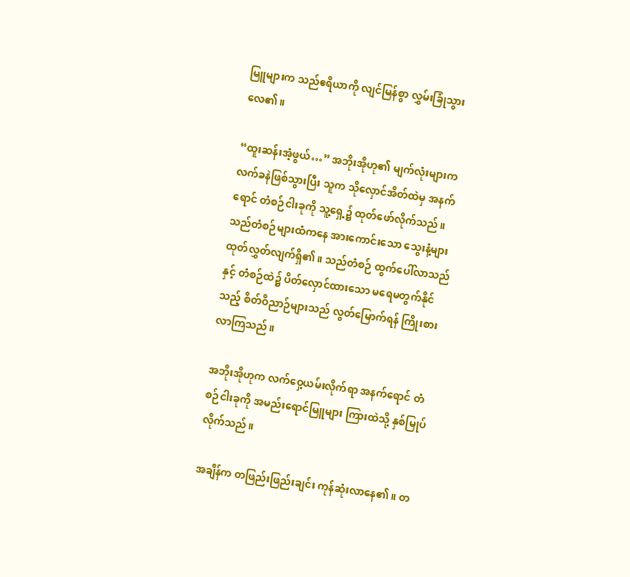မြူများက သည်ဧရိယာကို လျင်မြန်စွာ လွှမ်းခြုံသွားလေ၏။

“ထူးဆန်းအံ့ဖွယ်…” အဘိုးအိုဟု၏ မျက်လုံးများက လက်ခနဲဖြစ်သွားပြီး သူက သိုလှောင်အိတ်ထဲမှ အနက်ရောင် တံစဉ်ငါးခုကို သူ့ရှေ့၌ ထုတ်ဖော်လိုက်သည်။ သည်တံစဉ်များထံကနေ အားကောင်းသော သွေးနံ့များ ထုတ်လွှတ်လျက်ရှိ၏။ သည်တံစဉ် ထွက်ပေါ်လာသည်နှင့် တံစဉ်ထဲ၌ ပိတ်လှောင်ထားသော မရေမတွက်နိုင်သည့် စိတ်ဝိညာဉ်များသည် လွတ်မြောက်ရန် ကြိုးစားလာကြသည်။

အဘိုးအိုဟုက လက်ဝှေ့ယမ်းလိုက်ရာ အနက်ရောင် တံစဉ်ငါးခုကို အမည်းရောင်မြူများ ကြားထဲသို့ နှစ်မြုပ်လိုက်သည်။

အချိန်က တဖြည်းဖြည်းချင်း ကုန်ဆုံးလာနေ၏။ တ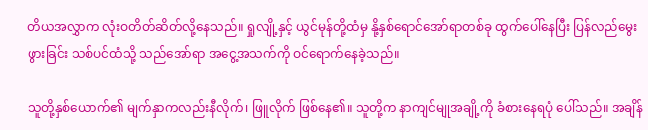တိယအလွှာက လုံးဝတိတ်ဆိတ်လို့နေသည်။ ရှုလျို့နှင့် ယွင်မုန်တို့ထံမှ နို့နှစ်ရောင်အော်ရာတစ်ခု ထွက်ပေါ်နေပြီး ပြန်လည်မွေးဖွားခြင်း သစ်ပင်ထံသို့ သည်အော်ရာ အငွေ့အသက်ကို ဝင်ရောက်နေခဲ့သည်။

သူတို့နှစ်ယောက်၏ မျက်နှာကလည်းနီလိုက်၊ ဖြူလိုက် ဖြစ်နေ၏။ သူတို့က နာကျင်မျုအချို့ကို ခံစားနေရပုံ ပေါ်သည်။ အချိန်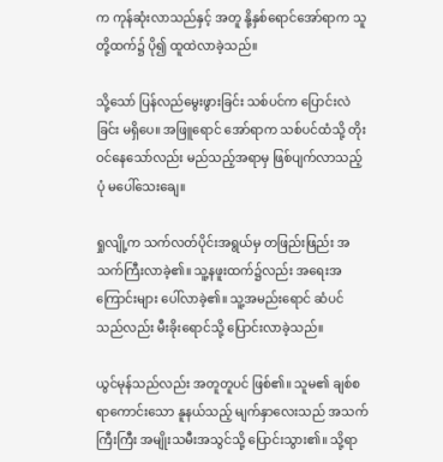က ကုန်ဆုံးလာသည်နှင့် အတူ နို့နှစ်ရောင်အော်ရာက သူတို့ထက်၌ ပို၍ ထူထဲလာခဲ့သည်။

သို့သော် ပြန်လည်မွေးဖွားခြင်း သစ်ပင်က ပြောင်းလဲခြင်း မရှိပေ။ အဖြူရောင် အော်ရာက သစ်ပင်ထံသို့ တိုးဝင်နေသော်လည်း မည်သည့်အရာမှ ဖြစ်ပျက်လာသည့်ပုံ မပေါ်သေးချေ။

ရှုလျို့က သက်လတ်ပိုင်းအရွယ်မှ တဖြည်းဖြည်း အသက်ကြီးလာခဲ့၏။ သူ့နဖူးထက်၌လည်း အရေးအကြောင်းများ ပေါ်လာခဲ့၏။ သူ့အမည်းရောင် ဆံပင်သည်လည်း မီးခိုးရောင်သို့ ပြောင်းလာခဲ့သည်။

ယွင်မုန်သည်လည်း အတူတူပင် ဖြစ်၏။ သူမ၏ ချစ်စရာကောင်းသော နူနယ်သည့် မျက်နှာလေးသည် အသက်ကြီးကြီး အမျိုးသမီးအသွင်သို့ ပြောင်းသွား၏။ သို့ရာ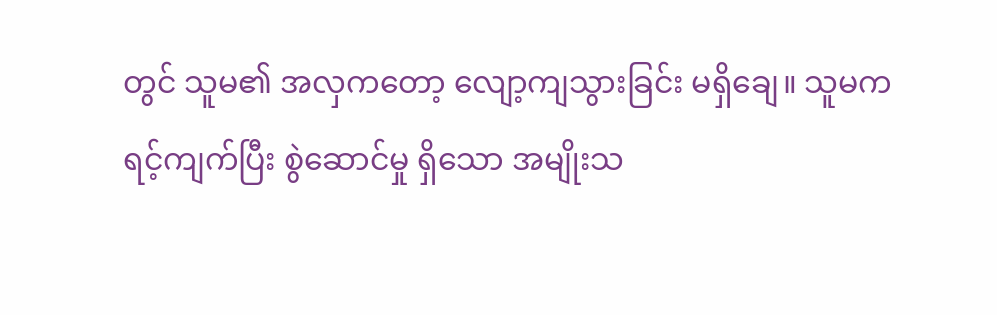တွင် သူမ၏ အလှကတော့ လျော့ကျသွားခြင်း မရှိချေ။ သူမက ရင့်ကျက်ပြီး စွဲဆောင်မှု ရှိသော အမျိုးသ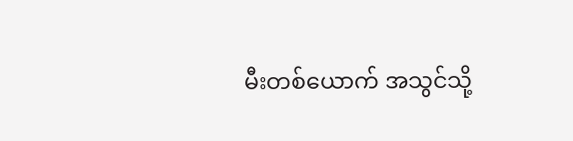မီးတစ်ယောက် အသွင်သို့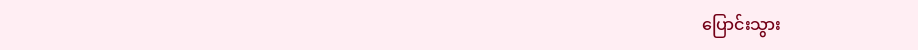ပြောင်းသွား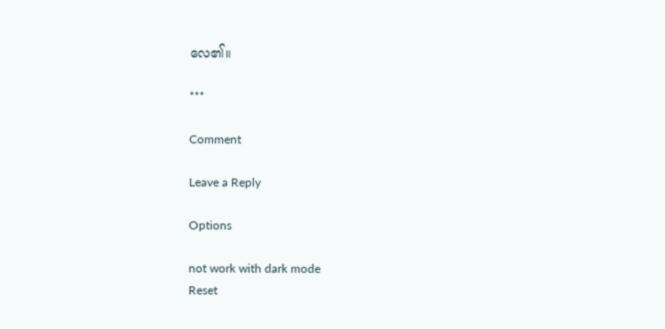လေ၏။

***

Comment

Leave a Reply

Options

not work with dark mode
Reset